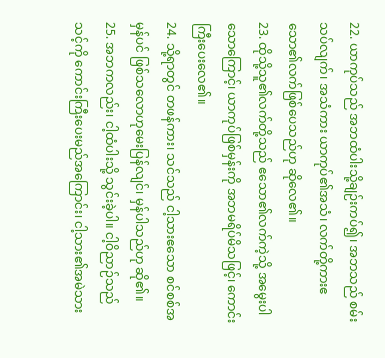22. ယာကုပ်သည် အဘထံပါးသို့ချဉ်းကပ်၍၊ အဘသည် စမ်းသပ်လျက်၊ အသံကား ယာကုပ်၏အသံ၊ လက်တို့ကားဧသော၏လက်ဖြစ်ပေသည်ဟု ဆိုလေ၏။
23. ထိုသို့သူ၏လက်တို့သည် ဧသော၏လက်ကဲ့သို့ အမွေးပါသောကြောင့်၊ ယာကုပ်ဖြစ်မှန်းကို အဘမရိပ်မိသဖြင့်၊ ကောင်းကြီးပေးလေ၏။
24. သို့ရာတွင် တဖန်ကား၊ သင်သည် ငါ့သားဧသော စင်စစ်အမှန်ပင် ဖြစ်သလောဟုမေးပြန်လျင်၊ မှန်ပါသည်ဟု ဆို၏။
25. အဘကလည်း၊ ငါ့ထံပါးသို့ သွင်းခဲ့ပါ။ ငါ့ဝိညာဉ်သည် သင့်ကို ကောင်းကြီးပေးမည်အကြောင်း၊ ငါ့သား၏အမဲသား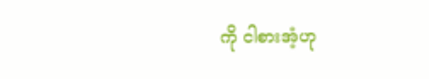ကို ငါစားအံ့ဟု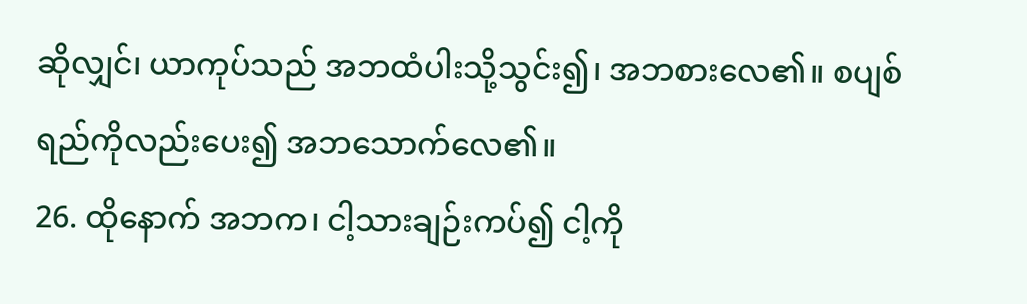ဆိုလျှင်၊ ယာကုပ်သည် အဘထံပါးသို့သွင်း၍၊ အဘစားလေ၏။ စပျစ်ရည်ကိုလည်းပေး၍ အဘသောက်လေ၏။
26. ထိုနောက် အဘက၊ ငါ့သားချဉ်းကပ်၍ ငါ့ကို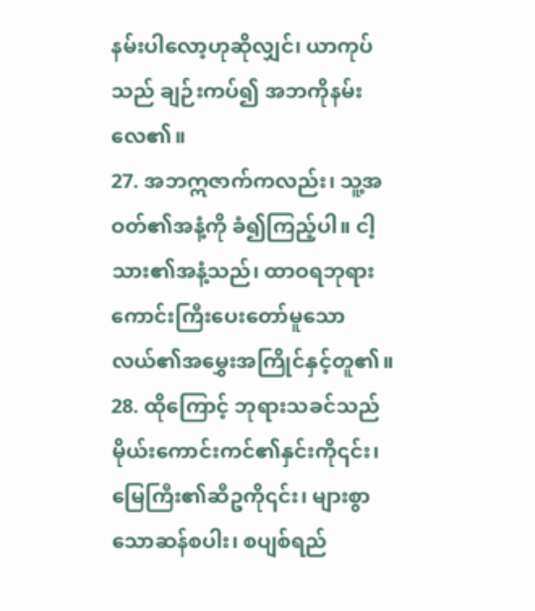နမ်းပါလော့ဟုဆိုလျှင်၊ ယာကုပ်သည် ချဉ်းကပ်၍ အဘကိုနမ်းလေ၏။
27. အဘဣဇာက်ကလည်း၊ သူ့အဝတ်၏အနံ့ကို ခံ၍ကြည့်ပါ။ ငါ့သား၏အနံ့သည်၊ ထာဝရဘုရားကောင်းကြီးပေးတော်မူသော လယ်၏အမွှေးအကြိုင်နှင့်တူ၏။
28. ထိုကြောင့် ဘုရားသခင်သည်မိုယ်းကောင်းကင်၏နှင်းကို၎င်း၊ မြေကြီး၏ဆီဥကို၎င်း၊ များစွာသောဆန်စပါး၊ စပျစ်ရည်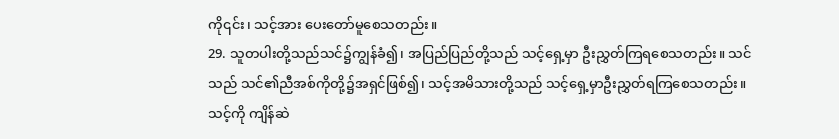ကို၎င်း၊ သင့်အား ပေးတော်မူစေသတည်း။
29. သူတပါးတို့သည်သင်၌ကျွန်ခံ၍၊ အပြည်ပြည်တို့သည် သင့်ရှေ့မှာ ဦးညွှတ်ကြရစေသတည်း။ သင်သည် သင်၏ညီအစ်ကိုတို့၌အရှင်ဖြစ်၍၊ သင့်အမိသားတို့သည် သင့်ရှေ့မှာဦးညွှတ်ရကြစေသတည်း။ သင့်ကို ကျိန်ဆဲ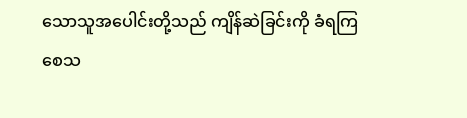သောသူအပေါင်းတို့သည် ကျိန်ဆဲခြင်းကို ခံရကြစေသ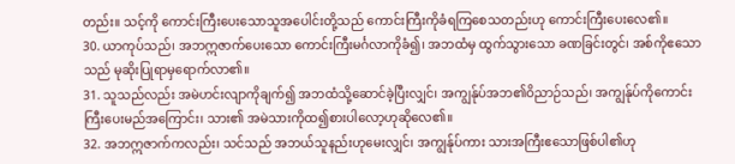တည်း။ သင့်ကို ကောင်းကြီးပေးသောသူအပေါင်းတို့သည် ကောင်းကြီးကိုခံရကြစေသတည်းဟု ကောင်းကြီးပေးလေ၏။
30. ယာကုပ်သည်၊ အဘဣဇာက်ပေးသော ကောင်းကြီးမင်္ဂလာကိုခံ၍၊ အဘထံမှ ထွက်သွားသော ခဏခြင်းတွင်၊ အစ်ကိုဧသောသည် မုဆိုးပြုရာမှရောက်လာ၏။
31. သူသည်လည်း အမဲဟင်းလျာကိုချက်၍ အဘထံသို့ဆောင်ခဲ့ပြီးလျှင်၊ အကျွန်ုပ်အဘ၏ဝိညာဉ်သည်၊ အကျွန်ုပ်ကိုကောင်းကြီးပေးမည်အကြောင်း၊ သား၏ အမဲသားကိုထ၍စားပါလော့ဟုဆိုလေ၏။
32. အဘဣဇာက်ကလည်း၊ သင်သည် အဘယ်သူနည်းဟုမေးလျှင်၊ အကျွန်ုပ်ကား သားအကြီးဧသောဖြစ်ပါ၏ဟု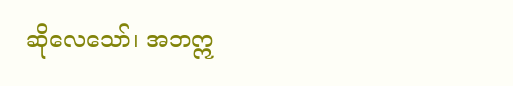ဆိုလေသော်၊ အဘဣ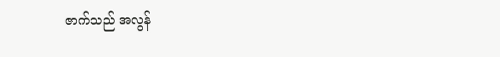ဇာက်သည် အလွန်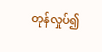တုန်လှုပ်၍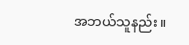အဘယ်သူနည်း။